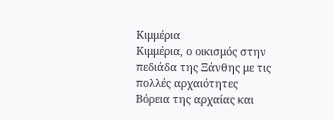Κιμμέρια
Κιμμέρια, ο οικισμός στην πεδιάδα της Ξάνθης με τις πολλές αρχαιότητες
Βόρεια της αρχαίας και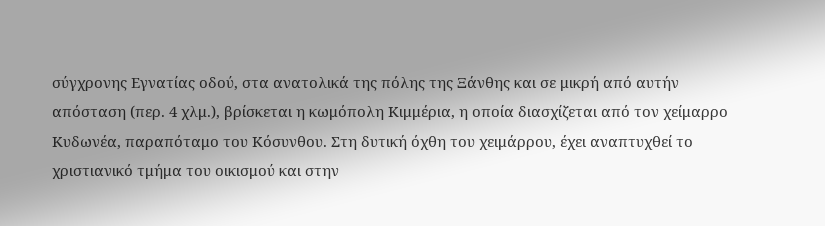σύγχρονης Εγνατίας οδού, στα ανατολικά της πόλης της Ξάνθης και σε μικρή από αυτήν απόσταση (περ. 4 χλμ.), βρίσκεται η κωμόπολη Κιμμέρια, η οποία διασχίζεται από τον χείμαρρο Κυδωνέα, παραπόταμο του Κόσυνθου. Στη δυτική όχθη του χειμάρρου, έχει αναπτυχθεί το χριστιανικό τμήμα του οικισμού και στην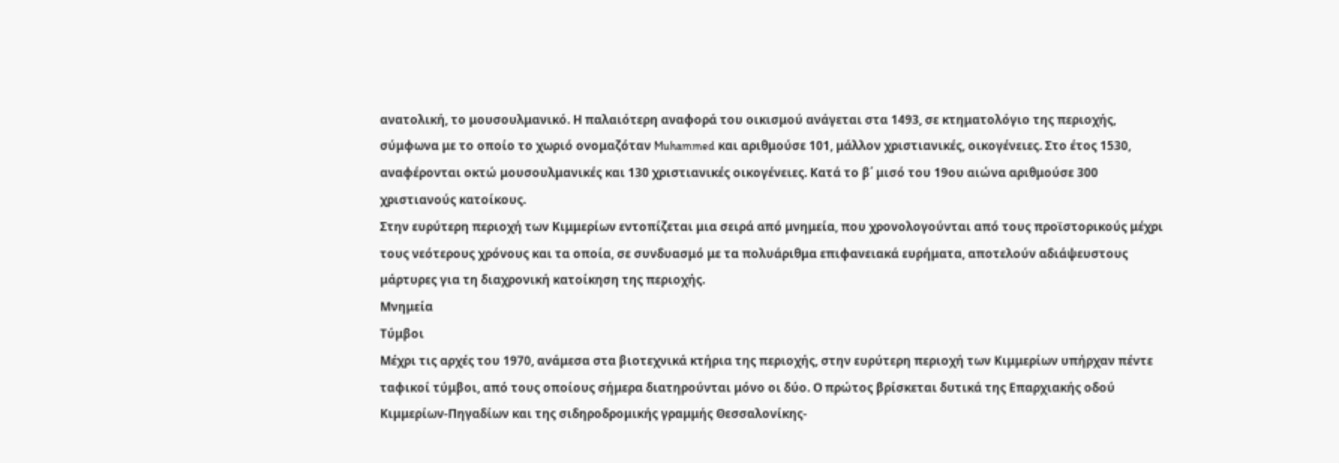ανατολική, το μουσουλμανικό. Η παλαιότερη αναφορά του οικισμού ανάγεται στα 1493, σε κτηματολόγιο της περιοχής, σύμφωνα με το οποίο το χωριό ονομαζόταν Muhammed και αριθμούσε 101, μάλλον χριστιανικές, οικογένειες. Στο έτος 1530, αναφέρονται οκτώ μουσουλμανικές και 130 χριστιανικές οικογένειες. Κατά το β΄ μισό του 19ου αιώνα αριθμούσε 300 χριστιανούς κατοίκους.
Στην ευρύτερη περιοχή των Κιμμερίων εντοπίζεται μια σειρά από μνημεία, που χρονολογούνται από τους προϊστορικούς μέχρι τους νεότερους χρόνους και τα οποία, σε συνδυασμό με τα πολυάριθμα επιφανειακά ευρήματα, αποτελούν αδιάψευστους μάρτυρες για τη διαχρονική κατοίκηση της περιοχής.
Μνημεία
Τύμβοι
Μέχρι τις αρχές του 1970, ανάμεσα στα βιοτεχνικά κτήρια της περιοχής, στην ευρύτερη περιοχή των Κιμμερίων υπήρχαν πέντε ταφικοί τύμβοι, από τους οποίους σήμερα διατηρούνται μόνο οι δύο. Ο πρώτος βρίσκεται δυτικά της Επαρχιακής οδού Κιμμερίων-Πηγαδίων και της σιδηροδρομικής γραμμής Θεσσαλονίκης-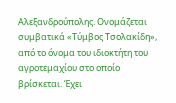Αλεξανδρούπολης. Ονομάζεται συμβατικά «Τύμβος Τσολακίδη», από το όνομα του ιδιοκτήτη του αγροτεμαχίου στο οποίο βρίσκεται. Έχει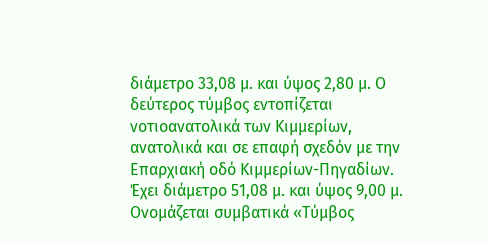διάμετρο 33,08 μ. και ύψος 2,80 μ. Ο δεύτερος τύμβος εντοπίζεται νοτιοανατολικά των Κιμμερίων, ανατολικά και σε επαφή σχεδόν με την Επαρχιακή οδό Κιμμερίων-Πηγαδίων. Έχει διάμετρο 51,08 μ. και ύψος 9,00 μ. Ονομάζεται συμβατικά «Τύμβος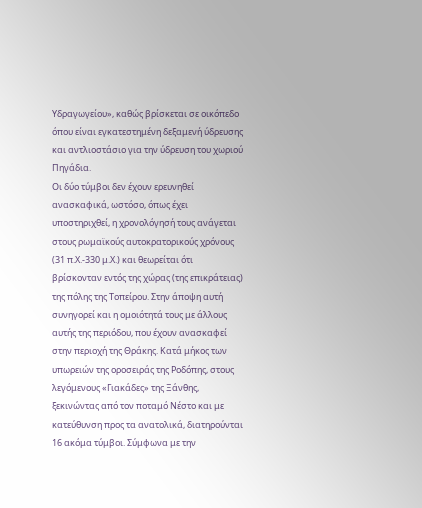Υδραγωγείου», καθώς βρίσκεται σε οικόπεδο όπου είναι εγκατεστημένη δεξαμενή ύδρευσης και αντλιοστάσιο για την ύδρευση του χωριού Πηγάδια.
Οι δύο τύμβοι δεν έχουν ερευνηθεί ανασκαφικά, ωστόσο, όπως έχει υποστηριχθεί, η χρονολόγησή τους ανάγεται στους ρωμαϊκούς αυτοκρατορικούς χρόνους (31 π.Χ.-330 μ.Χ.) και θεωρείται ότι βρίσκονταν εντός της χώρας (της επικράτειας) της πόλης της Τοπείρου. Στην άποψη αυτή συνηγορεί και η ομοιότητά τους με άλλους αυτής της περιόδου, που έχουν ανασκαφεί στην περιοχή της Θράκης. Κατά μήκος των υπωρειών της οροσειράς της Ροδόπης, στους λεγόμενους «Γιακάδες» της Ξάνθης, ξεκινώντας από τον ποταμό Νέστο και με κατεύθυνση προς τα ανατολικά, διατηρούνται 16 ακόμα τύμβοι. Σύμφωνα με την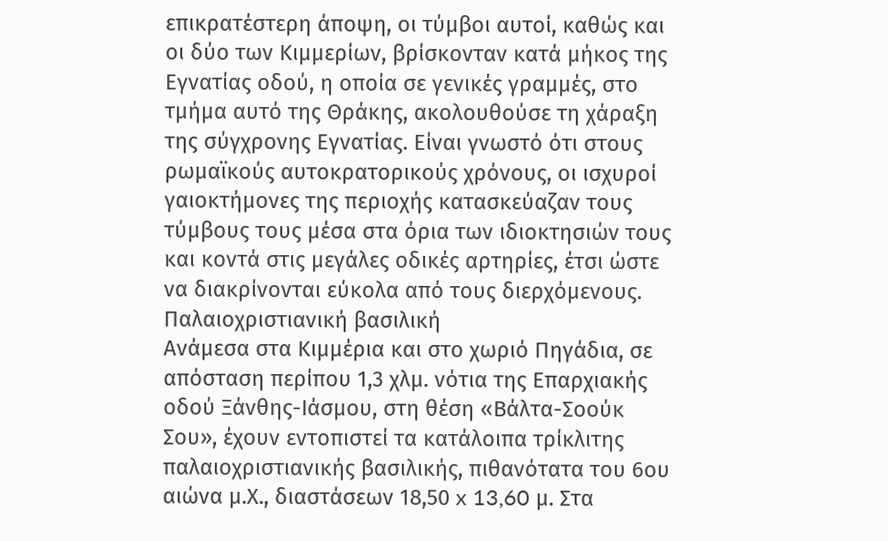επικρατέστερη άποψη, οι τύμβοι αυτοί, καθώς και οι δύο των Κιμμερίων, βρίσκονταν κατά μήκος της Εγνατίας οδού, η οποία σε γενικές γραμμές, στο τμήμα αυτό της Θράκης, ακολουθούσε τη χάραξη της σύγχρονης Εγνατίας. Είναι γνωστό ότι στους ρωμαϊκούς αυτοκρατορικούς χρόνους, οι ισχυροί γαιοκτήμονες της περιοχής κατασκεύαζαν τους τύμβους τους μέσα στα όρια των ιδιοκτησιών τους και κοντά στις μεγάλες οδικές αρτηρίες, έτσι ώστε να διακρίνονται εύκολα από τους διερχόμενους.
Παλαιοχριστιανική βασιλική
Ανάμεσα στα Κιμμέρια και στο χωριό Πηγάδια, σε απόσταση περίπου 1,3 χλμ. νότια της Επαρχιακής οδού Ξάνθης-Ιάσμου, στη θέση «Βάλτα-Σοούκ Σου», έχουν εντοπιστεί τα κατάλοιπα τρίκλιτης παλαιοχριστιανικής βασιλικής, πιθανότατα του 6ου αιώνα μ.Χ., διαστάσεων 18,50 x 13,60 μ. Στα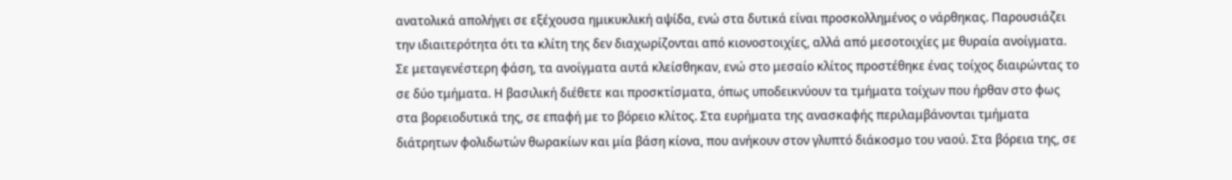ανατολικά απολήγει σε εξέχουσα ημικυκλική αψίδα, ενώ στα δυτικά είναι προσκολλημένος ο νάρθηκας. Παρουσιάζει την ιδιαιτερότητα ότι τα κλίτη της δεν διαχωρίζονται από κιονοστοιχίες, αλλά από μεσοτοιχίες με θυραία ανοίγματα. Σε μεταγενέστερη φάση, τα ανοίγματα αυτά κλείσθηκαν, ενώ στο μεσαίο κλίτος προστέθηκε ένας τοίχος διαιρώντας το σε δύο τμήματα. Η βασιλική διέθετε και προσκτίσματα, όπως υποδεικνύουν τα τμήματα τοίχων που ήρθαν στο φως στα βορειοδυτικά της, σε επαφή με το βόρειο κλίτος. Στα ευρήματα της ανασκαφής περιλαμβάνονται τμήματα διάτρητων φολιδωτών θωρακίων και μία βάση κίονα, που ανήκουν στον γλυπτό διάκοσμο του ναού. Στα βόρεια της, σε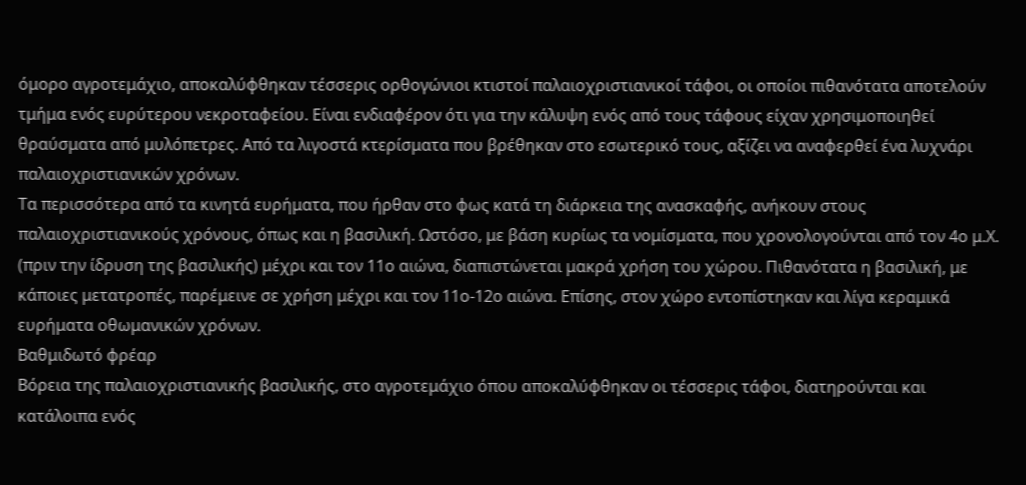όμορο αγροτεμάχιο, αποκαλύφθηκαν τέσσερις ορθογώνιοι κτιστοί παλαιοχριστιανικοί τάφοι, οι οποίοι πιθανότατα αποτελούν τμήμα ενός ευρύτερου νεκροταφείου. Είναι ενδιαφέρον ότι για την κάλυψη ενός από τους τάφους είχαν χρησιμοποιηθεί θραύσματα από μυλόπετρες. Από τα λιγοστά κτερίσματα που βρέθηκαν στο εσωτερικό τους, αξίζει να αναφερθεί ένα λυχνάρι παλαιοχριστιανικών χρόνων.
Τα περισσότερα από τα κινητά ευρήματα, που ήρθαν στο φως κατά τη διάρκεια της ανασκαφής, ανήκουν στους παλαιοχριστιανικούς χρόνους, όπως και η βασιλική. Ωστόσο, με βάση κυρίως τα νομίσματα, που χρονολογούνται από τον 4ο μ.Χ. (πριν την ίδρυση της βασιλικής) μέχρι και τον 11ο αιώνα, διαπιστώνεται μακρά χρήση του χώρου. Πιθανότατα η βασιλική, με κάποιες μετατροπές, παρέμεινε σε χρήση μέχρι και τον 11ο-12ο αιώνα. Επίσης, στον χώρο εντοπίστηκαν και λίγα κεραμικά ευρήματα οθωμανικών χρόνων.
Βαθμιδωτό φρέαρ
Βόρεια της παλαιοχριστιανικής βασιλικής, στο αγροτεμάχιο όπου αποκαλύφθηκαν οι τέσσερις τάφοι, διατηρούνται και κατάλοιπα ενός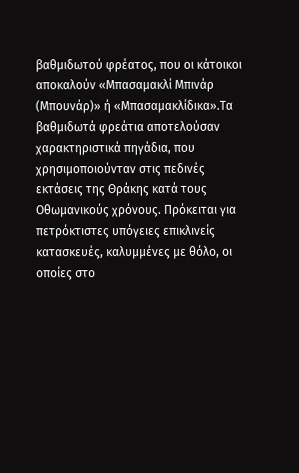βαθμιδωτού φρέατος, που οι κάτοικοι αποκαλούν «Μπασαμακλί Μπινάρ (Μπουνάρ)» ή «Μπασαμακλίδικα».Τα βαθμιδωτά φρεάτια αποτελούσαν χαρακτηριστικά πηγάδια, που χρησιμοποιούνταν στις πεδινές εκτάσεις της Θράκης κατά τους Οθωμανικούς χρόνους. Πρόκειται για πετρόκτιστες υπόγειες επικλινείς κατασκευές, καλυμμένες με θόλο, οι οποίες στο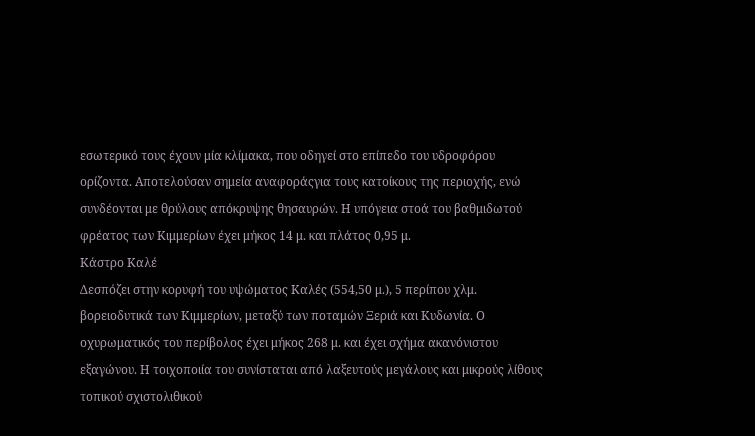εσωτερικό τους έχουν μία κλίμακα, που οδηγεί στο επίπεδο του υδροφόρου ορίζοντα. Αποτελούσαν σημεία αναφοράςγια τους κατοίκους της περιοχής, ενώ συνδέονται με θρύλους απόκρυψης θησαυρών. Η υπόγεια στοά του βαθμιδωτού φρέατος των Κιμμερίων έχει μήκος 14 μ. και πλάτος 0,95 μ.
Κάστρο Καλέ
Δεσπόζει στην κορυφή του υψώματος Καλές (554,50 μ.), 5 περίπου χλμ. βορειοδυτικά των Κιμμερίων, μεταξύ των ποταμών Ξεριά και Κυδωνία. Ο οχυρωματικός του περίβολος έχει μήκος 268 μ. και έχει σχήμα ακανόνιστου εξαγώνου. Η τοιχοποιία του συνίσταται από λαξευτούς μεγάλους και μικρούς λίθους τοπικού σχιστολιθικού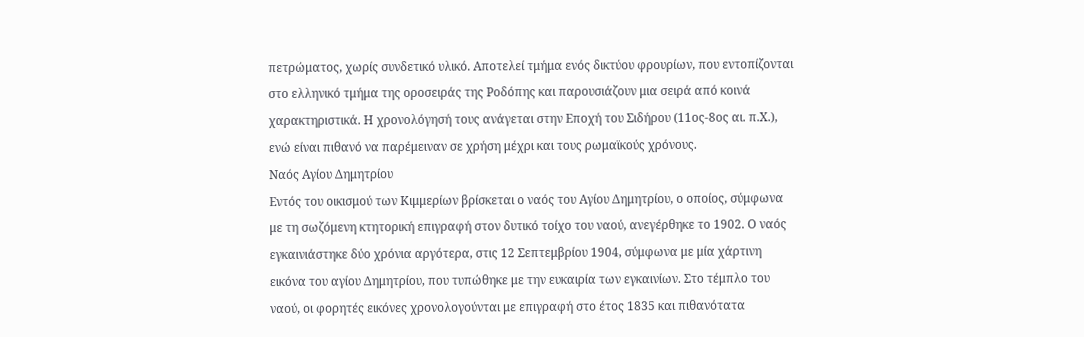πετρώματος, χωρίς συνδετικό υλικό. Αποτελεί τμήμα ενός δικτύου φρουρίων, που εντοπίζονται στο ελληνικό τμήμα της οροσειράς της Ροδόπης και παρουσιάζουν μια σειρά από κοινά χαρακτηριστικά. Η χρονολόγησή τους ανάγεται στην Εποχή του Σιδήρου (11ος-8ος αι. π.Χ.), ενώ είναι πιθανό να παρέμειναν σε χρήση μέχρι και τους ρωμαϊκούς χρόνους.
Ναός Αγίου Δημητρίου
Εντός του οικισμού των Κιμμερίων βρίσκεται ο ναός του Αγίου Δημητρίου, ο οποίος, σύμφωνα με τη σωζόμενη κτητορική επιγραφή στον δυτικό τοίχο του ναού, ανεγέρθηκε το 1902. Ο ναός εγκαινιάστηκε δύο χρόνια αργότερα, στις 12 Σεπτεμβρίου 1904, σύμφωνα με μία χάρτινη εικόνα του αγίου Δημητρίου, που τυπώθηκε με την ευκαιρία των εγκαινίων. Στο τέμπλο του ναού, οι φορητές εικόνες χρονολογούνται με επιγραφή στο έτος 1835 και πιθανότατα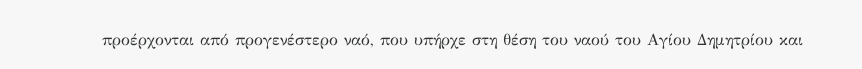προέρχονται από προγενέστερο ναό, που υπήρχε στη θέση του ναού του Αγίου Δημητρίου και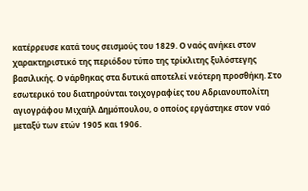κατέρρευσε κατά τους σεισμούς του 1829. Ο ναός ανήκει στον χαρακτηριστικό της περιόδου τύπο της τρίκλιτης ξυλόστεγης βασιλικής. Ο νάρθηκας στα δυτικά αποτελεί νεότερη προσθήκη. Στο εσωτερικό του διατηρούνται τοιχογραφίες του Αδριανουπολίτη αγιογράφου Μιχαήλ Δημόπουλου, ο οποίος εργάστηκε στον ναό μεταξύ των ετών 1905 και 1906.